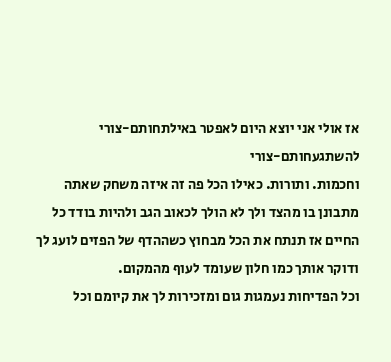אז אולי אני יוצא היום לאפטר באילתחותם-צורי
להשתגעחותם-צורי
וחכמות. ותורות. כאילו הכל פה זה איזה משחק שאתה מתבונן בו מהצד ולך לא הולך לכאוב הגב ולהיות בודד כל החיים אז תנתח את הכל מבחוץ כשההדף של הפזים לועג לך ודוקר אותך כמו חלון שעומד לעוף מהמקום.
וכל הפדיחות נעמגות גום ומזכירות לך את קיומם וכל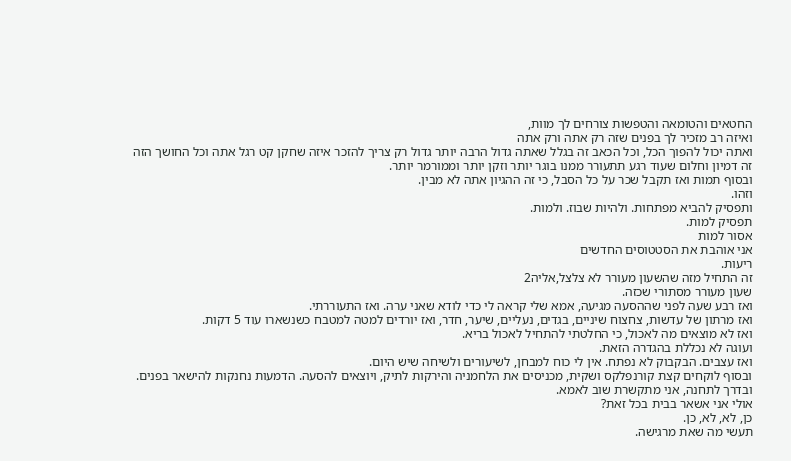החטאים והטומאה והטפשות צורחים לך מוות,
ואיזה רב מזכיר לך בפנים שזה רק אתה ורק אתה
ואתה יכול להפוך הכל, וכל הכאב זה בגלל שאתה גדול הרבה יותר גדול רק צריך להזכר איזה שחקן קט רגל אתה וכל החושך הזה זה דמיון וחלום שעוד רגע תתעורר ממנו בוגר יותר וזקן יותר וממורמר יותר.
ובסוף תמות ואז תקבל שכר על כל הסבל, כי זה ההגיון אתה לא מבין.
וזהו.
ותפסיק להביא מפתחות. ולהיות שבוז. ולמות.
תפסיק למות.
אסור למות
אני אוהבת את הסטטוסים החדשים
ריעות.
זה התחיל מזה שהשעון מעורר לא צלצל,אליה2
שעון מעורר מסתורי שכזה.
ואז רבע שעה לפני שההסעה מגיעה, אמא שלי קראה לי כדי לודא שאני ערה. ואז התעוררתי.
ואז מרתון של עדשות, צחצוח שיניים, בגדים, נעליים, שיער, חדר, ואז יורדים למטה למטבח כשנשארו עוד 5 דקות.
ואז לא מוצאים מה לאכול, כי החלטתי להתחיל לאכול בריא.
ועוגה לא נכללת בהגדרה הזאת.
ואז עצבים. הבקבוק לא נפתח. אין לי כוח למבחן, לשיעורים ולשיחה שיש היום.
ובסוף לוקחים קצת קורנפלקס ושקית, מכניסים את הלחמניה והירקות לתיק, ויוצאים להסעה. הדמעות נחנקות להישאר בפנים.
ובדרך לתחנה, אני מתקשרת שוב לאמא.
אולי אני אשאר בבית בכל זאת?
כן, לא, לא, כן.
תעשי מה שאת מרגישה.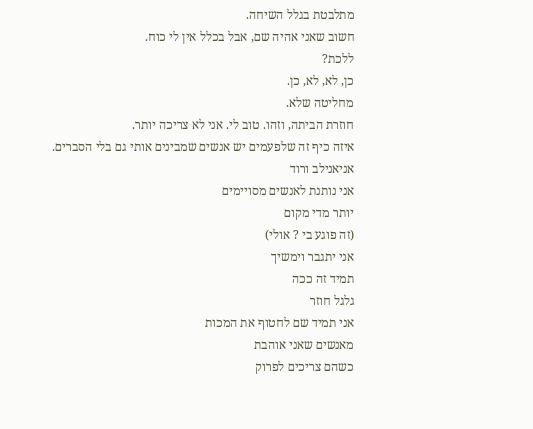מתלבטת בגלל השיחה.
חשוב שאני אהיה שם, אבל בכלל אין לי כוח.
ללכת?
כן, לא, לא, כן.
מחליטה שלא.
חוזרת הביתה, וזהו. טוב לי. אני לא צריכה יותר.
איזה כיף זה שלפעמים יש אנשים שמבינים אותי גם בלי הסברים.
אניאנילב ורוד
אני נותנת לאנשים מסויימים
יותר מדי מקום
(זה פוגע בי ? אולי)
אני יתגבר וימשיך
תמיד זה ככה
גלגל חוזר
אני תמיד שם לחטוף את המכות
מאנשים שאני אוהבת
כשהם צריכים לפרוק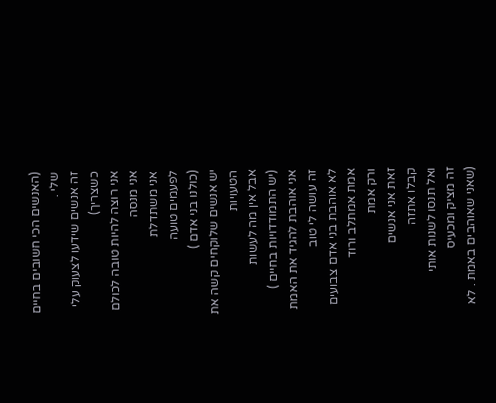(האנשים הכי חשובים בחיים שלי .
זה אנשים שידעו לצעוק עלי כשצריך)
אני רוצה להיות טובה לכולם
אני מנסה
אני משתדלת
לפעמים טועה
(כולנו בני אדם )
יש אנשים שלוקחים קשה את הטעויות
אבל אין מה לעשות
(יש התמודדויות בחיים )
אני אוהבת להגיד את האמת
זה עושה לי טוב
לא אוהבת בני אדם צבועים
אמת אמתלב ורוד
ורק אמת
זאת אני אנשים
קבלו אתזה
ואל תנסו לשנות אותי
זה מציק ומכעיס
(שאני שאוהבים באמת . לא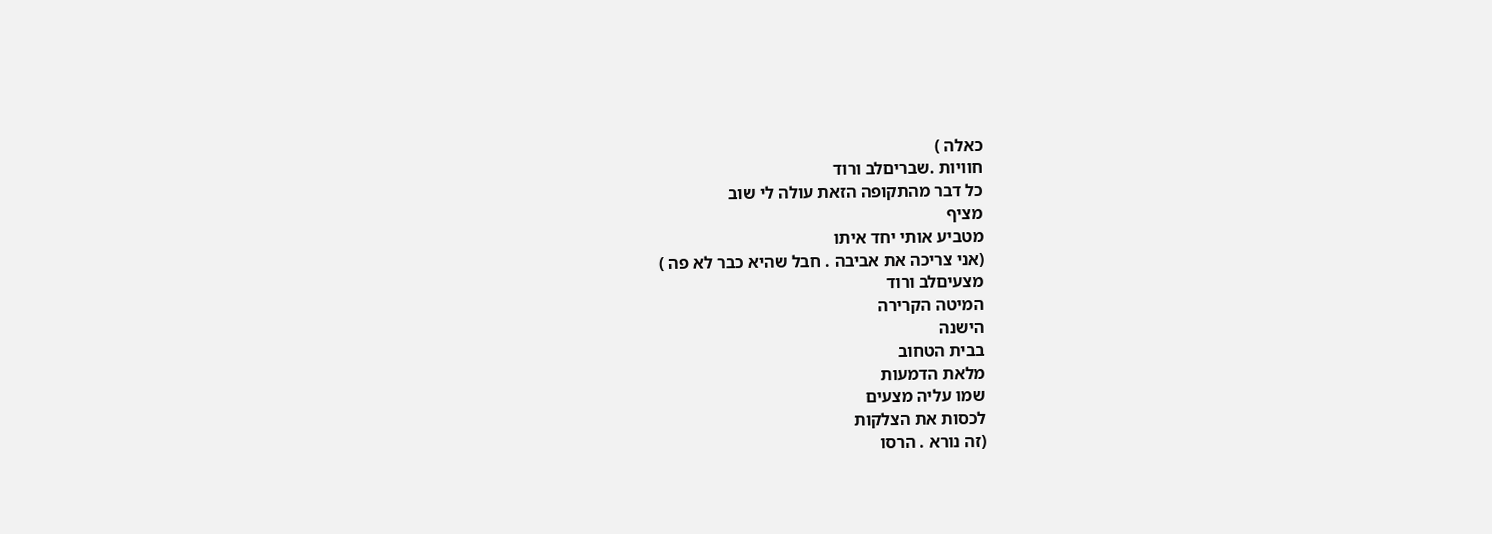כאלה )
חוויות .שבריםלב ורוד
כל דבר מהתקופה הזאת עולה לי שוב
מציף
מטביע אותי יחד איתו
(אני צריכה את אביבה . חבל שהיא כבר לא פה )
מצעיםלב ורוד
המיטה הקרירה
הישנה
בבית הטחוב
מלאת הדמעות
שמו עליה מצעים
לכסות את הצלקות
(זה נורא . הרסו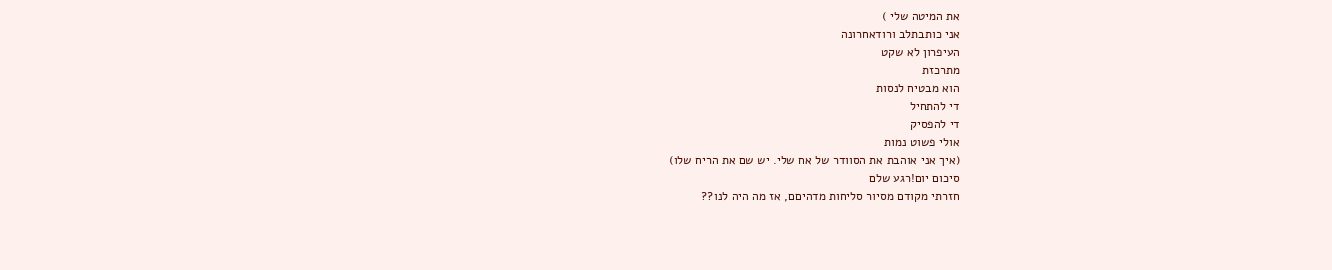את המיטה שלי )
אני כותבתלב ורודאחרונה
העיפרון לא שקט
מתרכזת
הוא מבטיח לנסות
די להתחיל
די להפסיק
אולי פשוט נמות
(איך אני אוהבת את הסוודר של אח שלי. יש שם את הריח שלו)
סיכום יום!רגע שלם
חזרתי מקודם מסיור סליחות מדהיםם, אז מה היה לנו??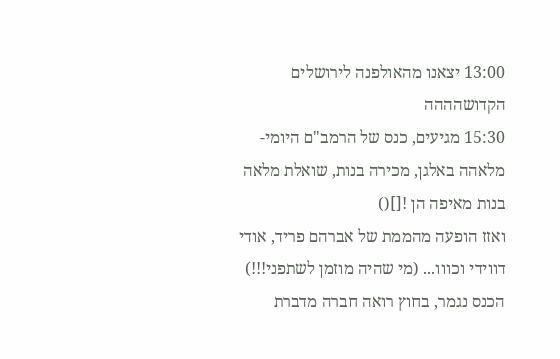13:00 יצאנו מהאולפנה לירושלים הקדושהההה
15:30 מגיעים, כנס של הרמב"ם היומי-מלאהה באלגן, מכירה בנות, שואלת מלאה בנות מאיפה הן ![]()
ואזז הופעה מהממת של אברהם פריד, אודי דווידי וכווו... (מי שהיה מוזמן לשתפני!!!)
הכנס נגמר, בחוץ רואה חברה מדברת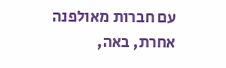עם חברות מאולפנה אחרת, באה,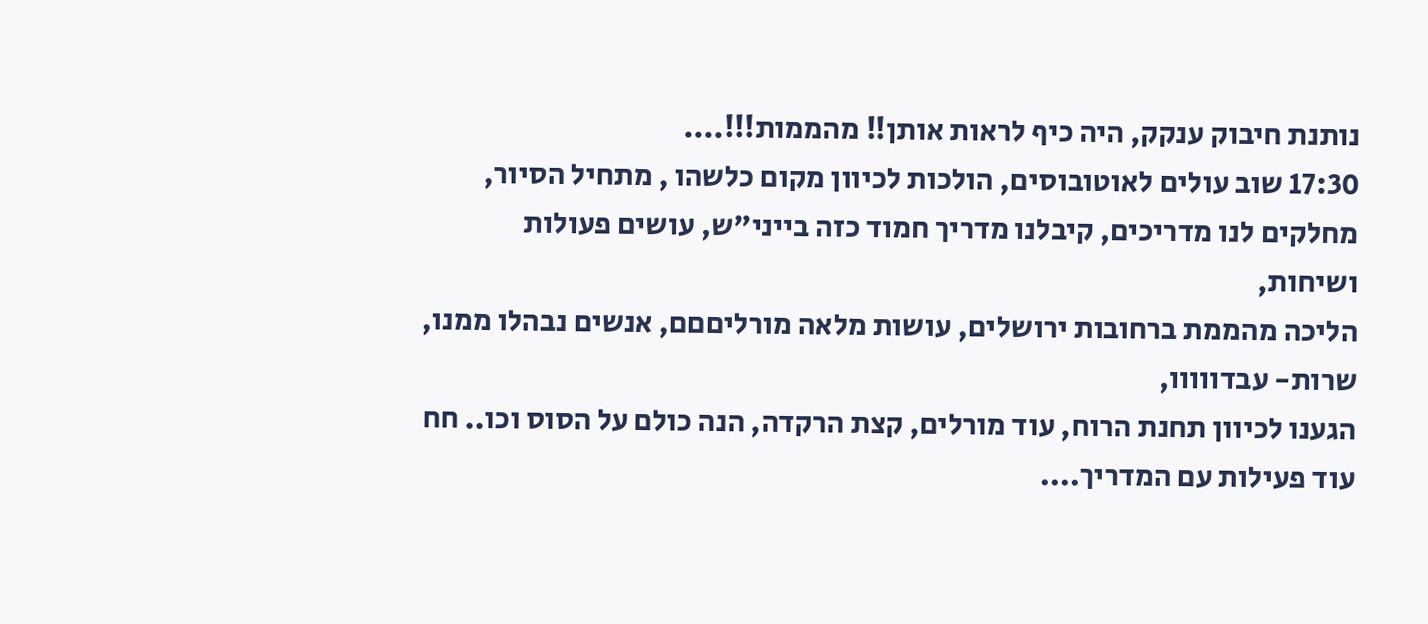נותנת חיבוק ענקק, היה כיף לראות אותן!! מהממות!!!....
17:30 שוב עולים לאוטובוסים, הולכות לכיוון מקום כלשהו , מתחיל הסיור, מחלקים לנו מדריכים, קיבלנו מדריך חמוד כזה בייני"ש, עושים פעולות ושיחות,
הליכה מהממת ברחובות ירושלים, עושות מלאה מורליםםם, אנשים נבהלו ממנו, שרות- עבדווווו,
הגענו לכיוון תחנת הרוח, עוד מורלים, קצת הרקדה, הנה כולם על הסוס וכו.. חח
עוד פעילות עם המדריך....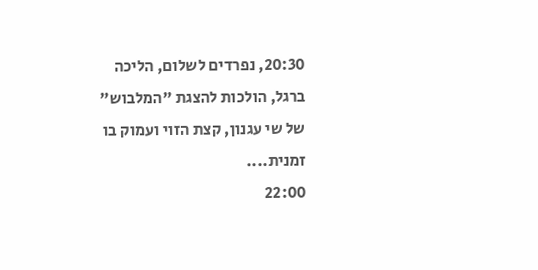20:30, נפרדים לשלום, הליכה ברגל, הולכות להצגת "המלבוש" של שי עגנון, קצת הזוי ועמוק בו זמנית....
22:00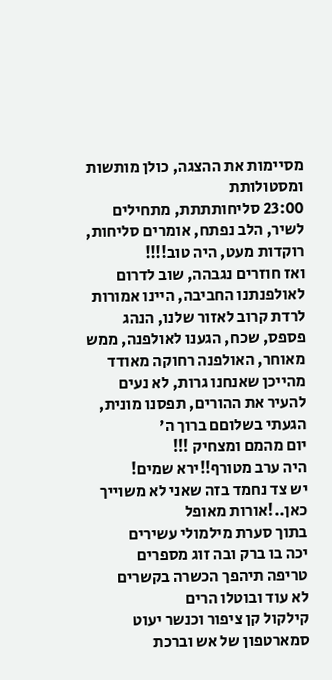מסיימות את ההצגה, כולן מותשות ומסטולותת
23:00 סליחותתתת, מתחילים לשיר, הלב נפתח, אומרים סליחות, רוקדות מעט, היה טוב!!!!
ואז חוזרים נגבהה, שוב לדרום לאולפנתנו החביבה, היינו אמורות לרדת קרוב לאזור שלנו, הנהג פספס, שכח, הגענו לאולפנה, ממש מאוחר, האולפנה רחוקה מאודד מהייכן שאנחנו גרות, לא נעים להעיר את ההורים, תפסנו מונית,
הגעתי בשלוםם ברוך ה'
יום מהמם ומצחיק !!!
היה ערב מטורף!!ירא שמים!
יש צד נחמד בזה שאני לא משוייך כאן..!אורות מאופל
בתוך סערת מילמולי עשירים
יכה בו ברק ובה זוג מספרים
טריפה תיהפך הכשרה בקשרים
לא עוד ובוטלו הרים
קילקול קן ציפור וכנשר יעוט
סמארטפון של אש וברכת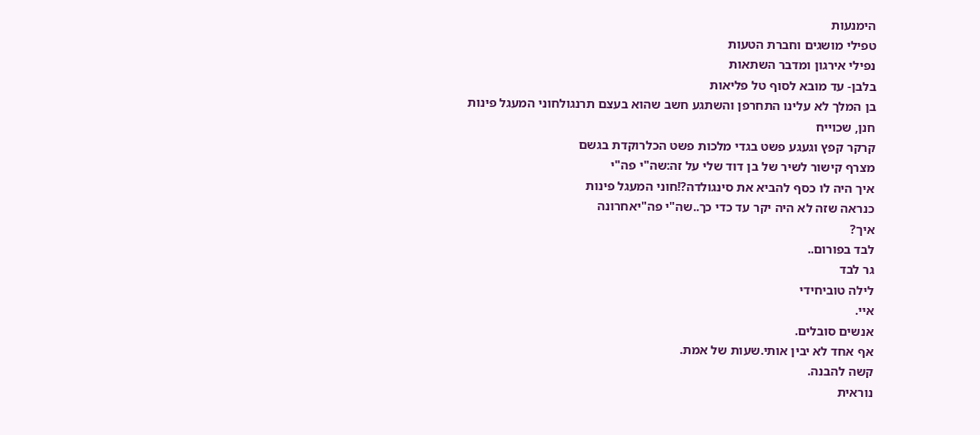הימנעות
טפילי מושגים וחברת הטעות
נפילי אירגון ומדבר השתאות
בלבן- עד מובא לסוף טל פליאות
בן המלך לא עלינו התחרפן והשתגע חשב שהוא בעצם תרנגולחוני המעגל פינות
חנן, שכוייח
קרקר קפץ וגעגע פשט בגדי מלכות פשט הכלרוקדת בגשם
מצרף קישור לשיר של בן דוד שלי על זה:שה"י פה"י
איך היה לו כסף להביא את סינגולדה?!חוני המעגל פינות
כנראה שזה לא היה יקר עד כדי כך..שה"י פה"יאחרונה
איך?
לבד בפורום..
גר לבד
לילה טוביחידי
איי.
אנשים סובלים.
אף אחד לא יבין אותי.שעות של אמת.
קשה להבנה.
נוראית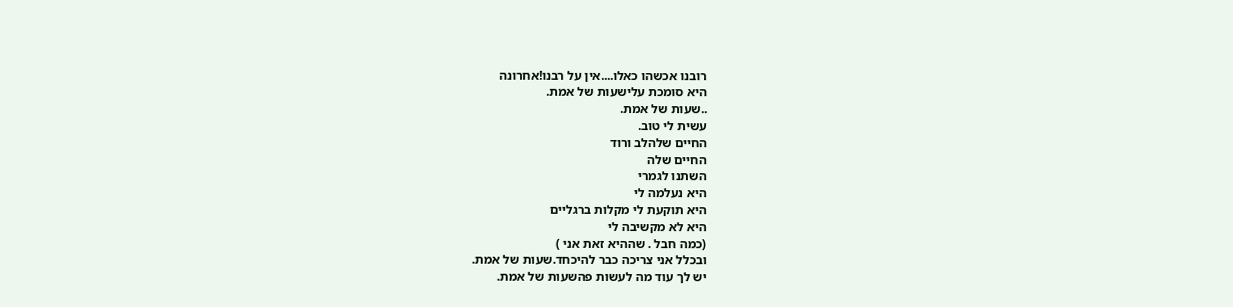רובנו אכשהו כאלו....אין על רבנו!אחרונה
היא סומכת עלישעות של אמת.
..שעות של אמת.
עשית לי טוב.
החיים שלהלב ורוד
החיים שלה
השתנו לגמרי
היא נעלמה לי
היא תוקעת לי מקלות ברגליים
היא לא מקשיבה לי
(כמה חבל . שההיא זאת אני )
ובכלל אני צריכה כבר להיכחד.שעות של אמת.
יש לך עוד מה לעשות פהשעות של אמת.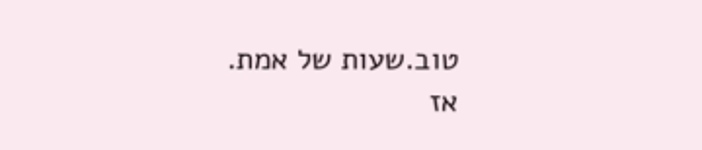טוב.שעות של אמת.
אז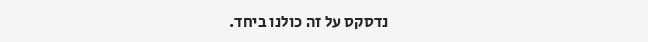נדסקס על זה כולנו ביחד.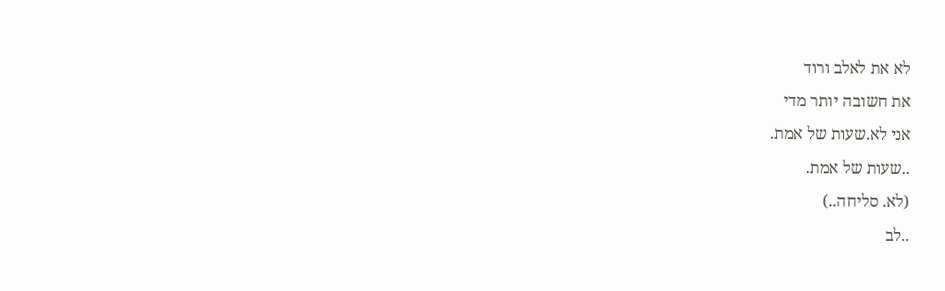לא את לאלב ורוד
את חשובה יותר מדי
אני לא.שעות של אמת.
..שעות של אמת.
(לא. סליחה..)
..לב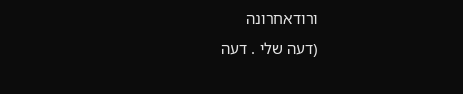ורודאחרונה
(דעה שלי . דעה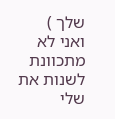שלך )
ואני לא מתכוונת לשנות את שלי